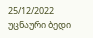25/12/2022
უცნაური ბედი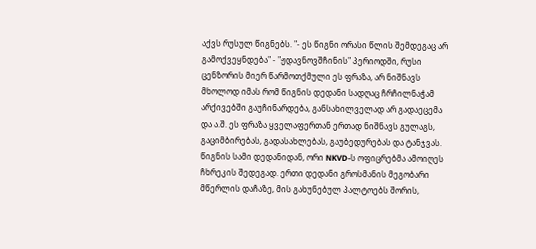აქვს რუსულ წიგნებს. "- ეს წიგნი ორასი წლის შემდეგაც არ გამოქვეყნდება" - "ჟდავნოვშჩინის" პერიოდში, რუსი ცენზორის მიერ წარმოთქმული ეს ფრაზა, არ ნიშნავს მხოლოდ იმას რომ წიგნის დედანი სადღაც ჩრჩილნაჭამ არქივებში გაუჩინარდება, განსახილველად არ გადაეცემა და ა.შ. ეს ფრაზა ყველაფერთან ერთად ნიშნავს გულაგს, გაციმბირებას, გადასახლებას, გაუბედურებას და ტანჯვას. წიგნის სამი დედანიდან, ორი NKVD-ს ოფიცრებმა ამოიღეს ჩხრეკის შედეგად. ერთი დედანი გროსმანის მეგობარი მწერლის დაჩაზე, მის გახუნებულ პალტოებს შორის,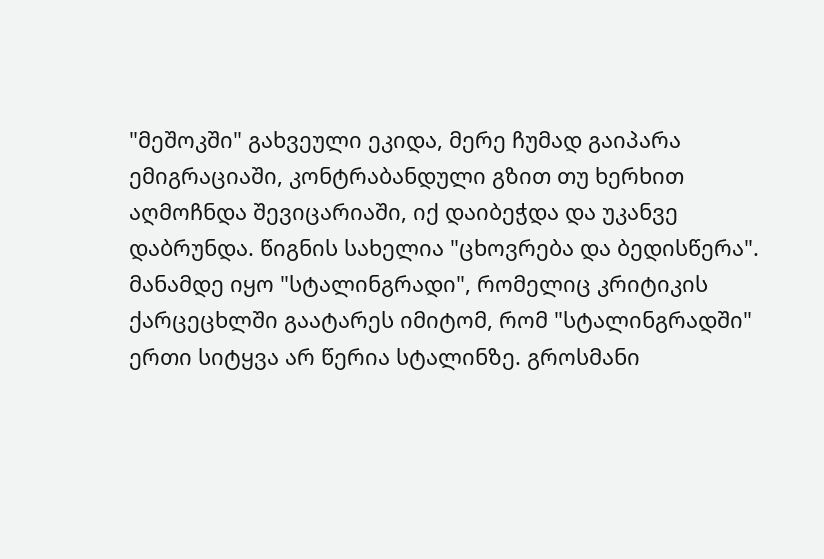"მეშოკში" გახვეული ეკიდა, მერე ჩუმად გაიპარა ემიგრაციაში, კონტრაბანდული გზით თუ ხერხით აღმოჩნდა შევიცარიაში, იქ დაიბეჭდა და უკანვე დაბრუნდა. წიგნის სახელია "ცხოვრება და ბედისწერა". მანამდე იყო "სტალინგრადი", რომელიც კრიტიკის ქარცეცხლში გაატარეს იმიტომ, რომ "სტალინგრადში" ერთი სიტყვა არ წერია სტალინზე. გროსმანი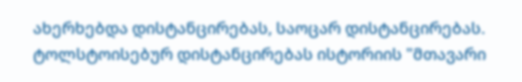ახერხებდა დისტანცირებას, საოცარ დისტანცირებას. ტოლსტოისებურ დისტანცირებას ისტორიის "მთავარი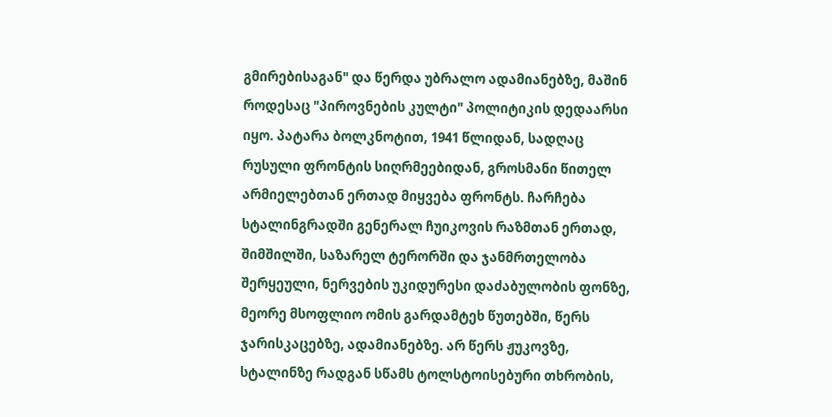გმირებისაგან" და წერდა უბრალო ადამიანებზე, მაშინ როდესაც "პიროვნების კულტი" პოლიტიკის დედაარსი იყო. პატარა ბოლკნოტით, 1941 წლიდან, სადღაც რუსული ფრონტის სიღრმეებიდან, გროსმანი წითელ არმიელებთან ერთად მიყვება ფრონტს. ჩარჩება სტალინგრადში გენერალ ჩუიკოვის რაზმთან ერთად, შიმშილში, საზარელ ტერორში და ჯანმრთელობა შერყეული, ნერვების უკიდურესი დაძაბულობის ფონზე, მეორე მსოფლიო ომის გარდამტეხ წუთებში, წერს ჯარისკაცებზე, ადამიანებზე. არ წერს ჟუკოვზე, სტალინზე რადგან სწამს ტოლსტოისებური თხრობის,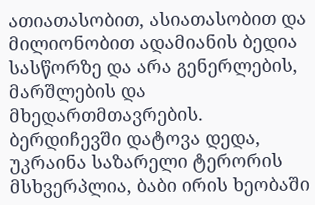ათიათასობით, ასიათასობით და მილიონობით ადამიანის ბედია სასწორზე და არა გენერლების, მარშლების და მხედართმთავრების. ბერდიჩევში დატოვა დედა, უკრაინა საზარელი ტერორის მსხვერპლია, ბაბი ირის ხეობაში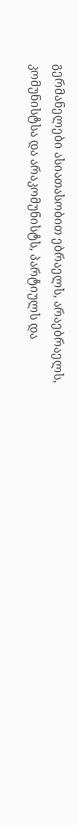გერმანელები ასიათასობით ებრაელს, არაებრაელს, კომუნისტსა და არაკომუნისტს, პარტიულს და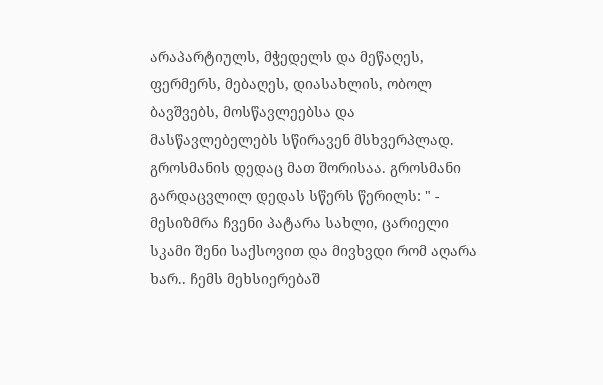არაპარტიულს, მჭედელს და მეწაღეს, ფერმერს, მებაღეს, დიასახლის, ობოლ ბავშვებს, მოსწავლეებსა და მასწავლებელებს სწირავენ მსხვერპლად. გროსმანის დედაც მათ შორისაა. გროსმანი გარდაცვლილ დედას სწერს წერილს: " - მესიზმრა ჩვენი პატარა სახლი, ცარიელი სკამი შენი საქსოვით და მივხვდი რომ აღარა ხარ.. ჩემს მეხსიერებაშ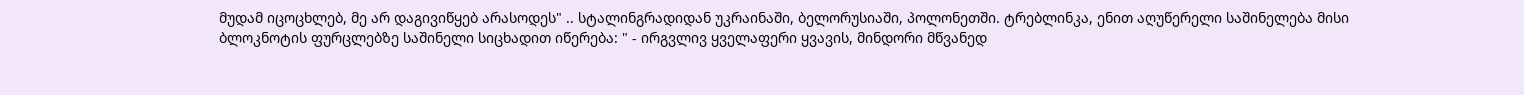მუდამ იცოცხლებ, მე არ დაგივიწყებ არასოდეს" .. სტალინგრადიდან უკრაინაში, ბელორუსიაში, პოლონეთში. ტრებლინკა, ენით აღუწერელი საშინელება მისი ბლოკნოტის ფურცლებზე საშინელი სიცხადით იწერება: " - ირგვლივ ყველაფერი ყვავის, მინდორი მწვანედ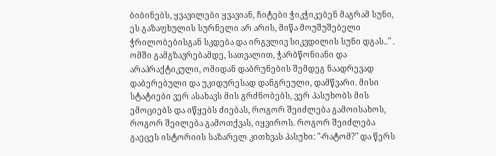ბიბინებს, ყვავილები ყვავიან, ჩიტები ჭიკჭიკებენ მაგრამ სუნი, ეს გაზაფხულის სურნელი არ არის, მიწა მოუშუშებელი ჭრილობებისგან სკდება და ირგვლივ სიკვდილის სუნი დგას.." . ომში გამგზავრებამდე, სათვალით, ჭარბწონიანი და არაპრაქტიკული, ომიდან დაბრუნების შემდეგ ნაადრევად დაბერებული და უკიდურესად დანგრეული, დამწვარი. მისი სტატიები ვერ ასახავს მის გრძნობებს, ვერ პასუხობს მის ემოციებს და იწყებს ძიებას, როგორ შეიძლება გამოისახოს, როგორ შეილება გამოთქვას, იყვიროს. როგორ შეიძლება გაეცეს ისტორიის საზარელ კითხვას პასუხი: "-რატომ?" და წერს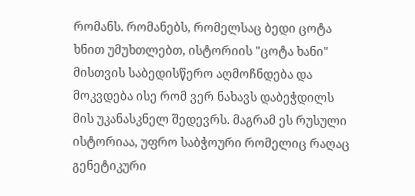რომანს. რომანებს, რომელსაც ბედი ცოტა ხნით უმუხთლებთ, ისტორიის "ცოტა ხანი" მისთვის საბედისწერო აღმოჩნდება და მოკვდება ისე რომ ვერ ნახავს დაბეჭდილს მის უკანასკნელ შედევრს. მაგრამ ეს რუსული ისტორიაა, უფრო საბჭოური რომელიც რაღაც გენეტიკური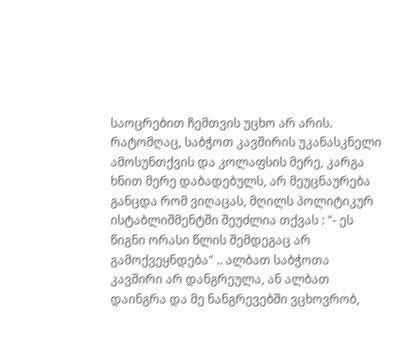საოცრებით ჩემთვის უცხო არ არის. რატომღაც, საბჭოთ კავშირის უკანასკნელი ამოსუნთქვის და კოლაფსის მერე, კარგა ხნით მერე დაბადებულს, არ მეუცნაურება განცდა რომ ვიღაცას, მღილს პოლიტიკურ ისტაბლიშმენტში შეუძლია თქვას : "- ეს წიგნი ორასი წლის შემდეგაც არ გამოქვეყნდება" .. ალბათ საბჭოთა კავშირი არ დანგრეულა, ან ალბათ დაინგრა და მე ნანგრევებში ვცხოვრობ,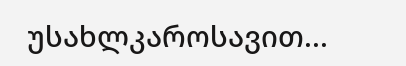უსახლკაროსავით...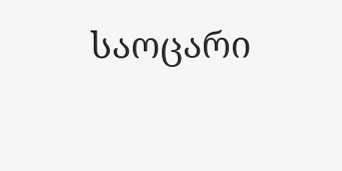საოცარი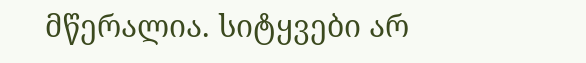მწერალია. სიტყვები არ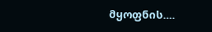მყოფნის....